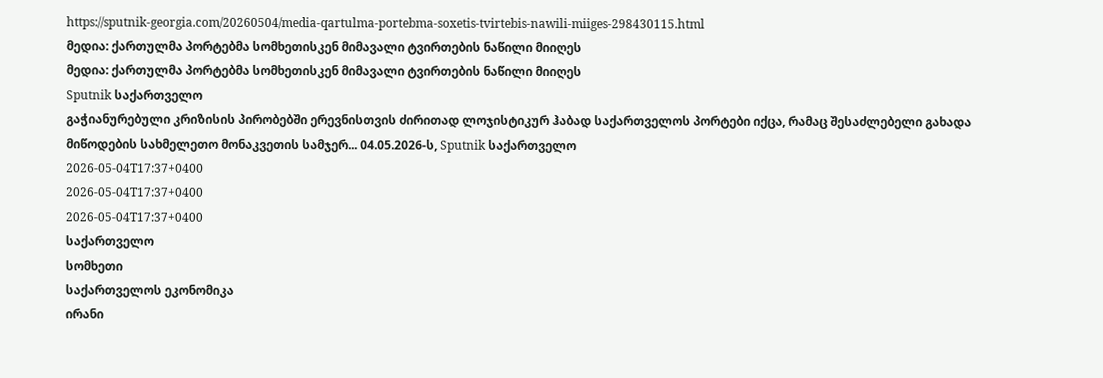https://sputnik-georgia.com/20260504/media-qartulma-portebma-soxetis-tvirtebis-nawili-miiges-298430115.html
მედია: ქართულმა პორტებმა სომხეთისკენ მიმავალი ტვირთების ნაწილი მიიღეს
მედია: ქართულმა პორტებმა სომხეთისკენ მიმავალი ტვირთების ნაწილი მიიღეს
Sputnik საქართველო
გაჭიანურებული კრიზისის პირობებში ერევნისთვის ძირითად ლოჯისტიკურ ჰაბად საქართველოს პორტები იქცა, რამაც შესაძლებელი გახადა მიწოდების სახმელეთო მონაკვეთის სამჯერ... 04.05.2026-ს, Sputnik საქართველო
2026-05-04T17:37+0400
2026-05-04T17:37+0400
2026-05-04T17:37+0400
საქართველო
სომხეთი
საქართველოს ეკონომიკა
ირანი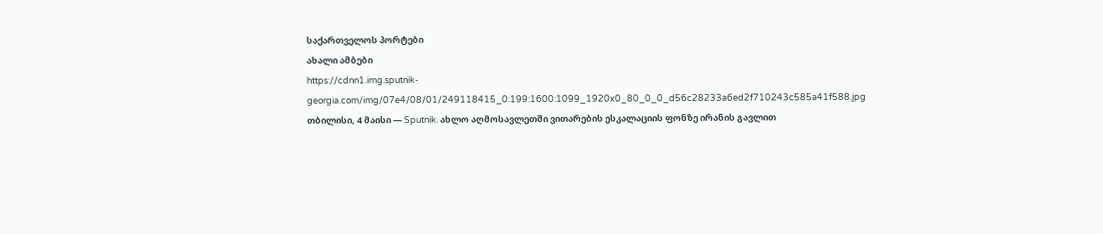საქართველოს პორტები
ახალი ამბები
https://cdnn1.img.sputnik-georgia.com/img/07e4/08/01/249118415_0:199:1600:1099_1920x0_80_0_0_d56c28233a6ed2f710243c585a41f588.jpg
თბილისი, 4 მაისი — Sputnik. ახლო აღმოსავლეთში ვითარების ესკალაციის ფონზე ირანის გავლით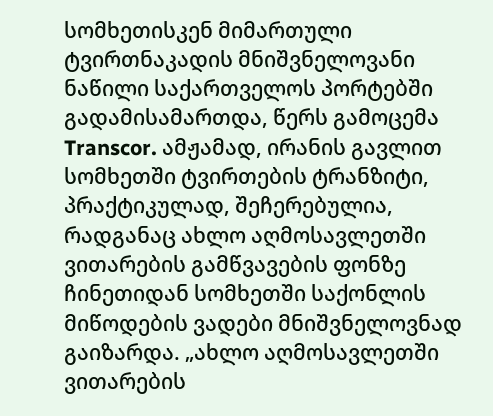სომხეთისკენ მიმართული ტვირთნაკადის მნიშვნელოვანი ნაწილი საქართველოს პორტებში გადამისამართდა, წერს გამოცემა Transcor. ამჟამად, ირანის გავლით სომხეთში ტვირთების ტრანზიტი, პრაქტიკულად, შეჩერებულია, რადგანაც ახლო აღმოსავლეთში ვითარების გამწვავების ფონზე ჩინეთიდან სომხეთში საქონლის მიწოდების ვადები მნიშვნელოვნად გაიზარდა. „ახლო აღმოსავლეთში ვითარების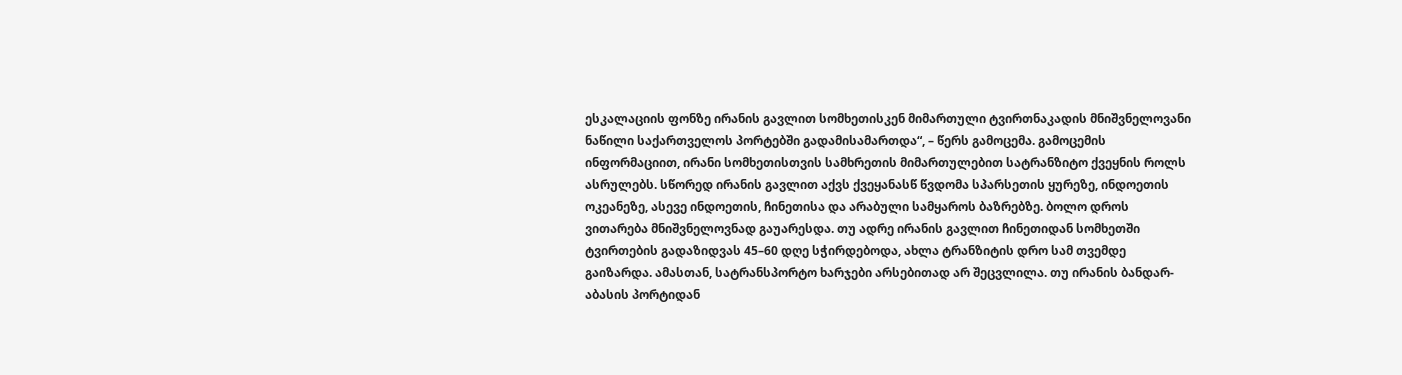ესკალაციის ფონზე ირანის გავლით სომხეთისკენ მიმართული ტვირთნაკადის მნიშვნელოვანი ნაწილი საქართველოს პორტებში გადამისამართდა“, – წერს გამოცემა. გამოცემის ინფორმაციით, ირანი სომხეთისთვის სამხრეთის მიმართულებით სატრანზიტო ქვეყნის როლს ასრულებს. სწორედ ირანის გავლით აქვს ქვეყანასწ წვდომა სპარსეთის ყურეზე, ინდოეთის ოკეანეზე, ასევე ინდოეთის, ჩინეთისა და არაბული სამყაროს ბაზრებზე. ბოლო დროს ვითარება მნიშვნელოვნად გაუარესდა. თუ ადრე ირანის გავლით ჩინეთიდან სომხეთში ტვირთების გადაზიდვას 45–60 დღე სჭირდებოდა, ახლა ტრანზიტის დრო სამ თვემდე გაიზარდა. ამასთან, სატრანსპორტო ხარჯები არსებითად არ შეცვლილა. თუ ირანის ბანდარ-აბასის პორტიდან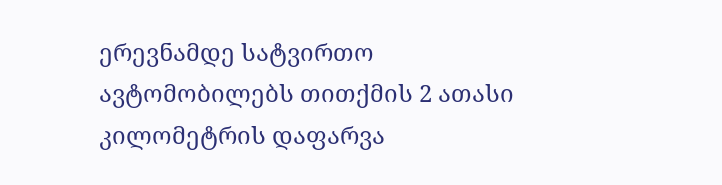ერევნამდე სატვირთო ავტომობილებს თითქმის 2 ათასი კილომეტრის დაფარვა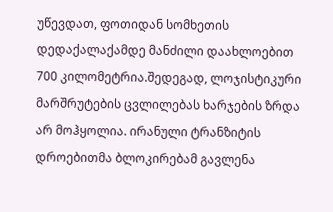უწევდათ, ფოთიდან სომხეთის დედაქალაქამდე მანძილი დაახლოებით 700 კილომეტრია.შედეგად, ლოჯისტიკური მარშრუტების ცვლილებას ხარჯების ზრდა არ მოჰყოლია. ირანული ტრანზიტის დროებითმა ბლოკირებამ გავლენა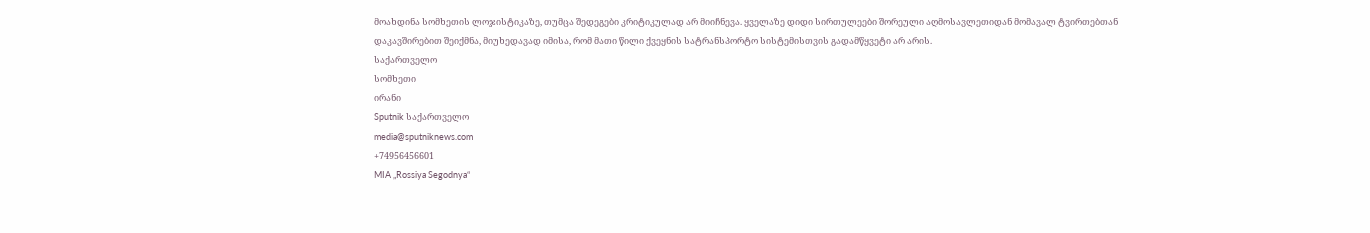მოახდინა სომხეთის ლოჯისტიკაზე, თუმცა შედეგები კრიტიკულად არ მიიჩნევა. ყველაზე დიდი სირთულეები შორეული აღმოსავლეთიდან მომავალ ტვირთებთან დაკავშირებით შეიქმნა, მიუხედავად იმისა, რომ მათი წილი ქვეყნის სატრანსპორტო სისტემისთვის გადამწყვეტი არ არის.
საქართველო
სომხეთი
ირანი
Sputnik საქართველო
media@sputniknews.com
+74956456601
MIA „Rossiya Segodnya“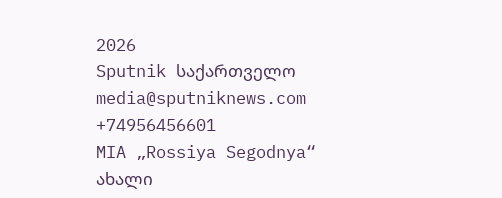2026
Sputnik საქართველო
media@sputniknews.com
+74956456601
MIA „Rossiya Segodnya“
ახალი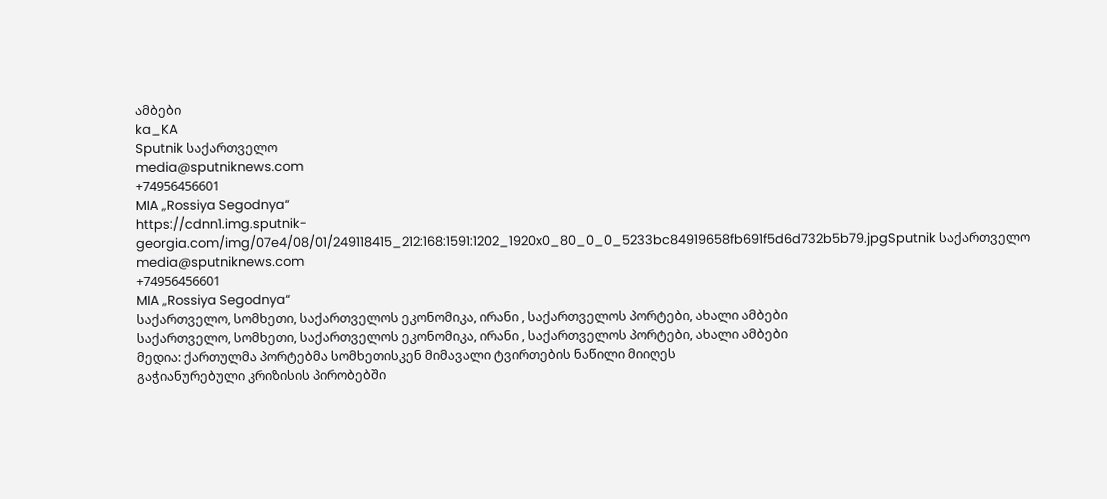ამბები
ka_KA
Sputnik საქართველო
media@sputniknews.com
+74956456601
MIA „Rossiya Segodnya“
https://cdnn1.img.sputnik-georgia.com/img/07e4/08/01/249118415_212:168:1591:1202_1920x0_80_0_0_5233bc84919658fb691f5d6d732b5b79.jpgSputnik საქართველო
media@sputniknews.com
+74956456601
MIA „Rossiya Segodnya“
საქართველო, სომხეთი, საქართველოს ეკონომიკა, ირანი , საქართველოს პორტები, ახალი ამბები
საქართველო, სომხეთი, საქართველოს ეკონომიკა, ირანი , საქართველოს პორტები, ახალი ამბები
მედია: ქართულმა პორტებმა სომხეთისკენ მიმავალი ტვირთების ნაწილი მიიღეს
გაჭიანურებული კრიზისის პირობებში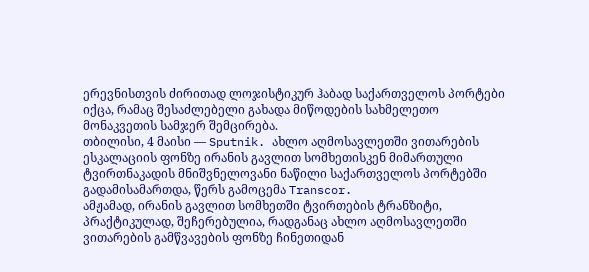ერევნისთვის ძირითად ლოჯისტიკურ ჰაბად საქართველოს პორტები იქცა, რამაც შესაძლებელი გახადა მიწოდების სახმელეთო მონაკვეთის სამჯერ შემცირება.
თბილისი, 4 მაისი — Sputnik. ახლო აღმოსავლეთში ვითარების ესკალაციის ფონზე ირანის გავლით სომხეთისკენ მიმართული ტვირთნაკადის მნიშვნელოვანი ნაწილი საქართველოს პორტებში გადამისამართდა, წერს გამოცემა Transcor.
ამჟამად, ირანის გავლით სომხეთში ტვირთების ტრანზიტი, პრაქტიკულად, შეჩერებულია, რადგანაც ახლო აღმოსავლეთში ვითარების გამწვავების ფონზე ჩინეთიდან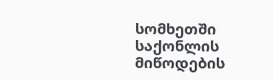სომხეთში საქონლის მიწოდების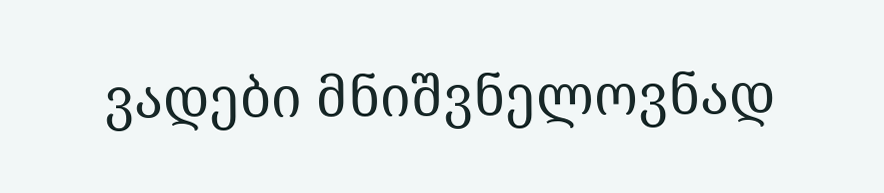ვადები მნიშვნელოვნად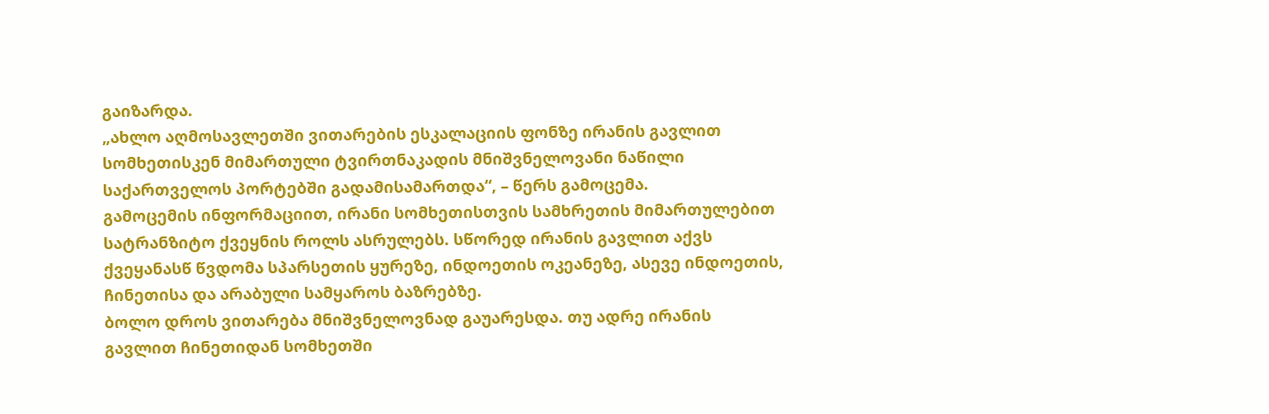გაიზარდა.
„ახლო აღმოსავლეთში ვითარების ესკალაციის ფონზე ირანის გავლით სომხეთისკენ მიმართული ტვირთნაკადის მნიშვნელოვანი ნაწილი საქართველოს პორტებში გადამისამართდა“, – წერს გამოცემა.
გამოცემის ინფორმაციით, ირანი სომხეთისთვის სამხრეთის მიმართულებით სატრანზიტო ქვეყნის როლს ასრულებს. სწორედ ირანის გავლით აქვს ქვეყანასწ წვდომა სპარსეთის ყურეზე, ინდოეთის ოკეანეზე, ასევე ინდოეთის, ჩინეთისა და არაბული სამყაროს ბაზრებზე.
ბოლო დროს ვითარება მნიშვნელოვნად გაუარესდა. თუ ადრე ირანის გავლით ჩინეთიდან სომხეთში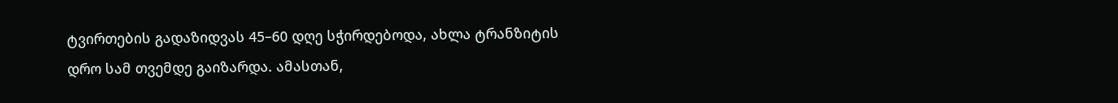ტვირთების გადაზიდვას 45–60 დღე სჭირდებოდა, ახლა ტრანზიტის დრო სამ თვემდე გაიზარდა. ამასთან,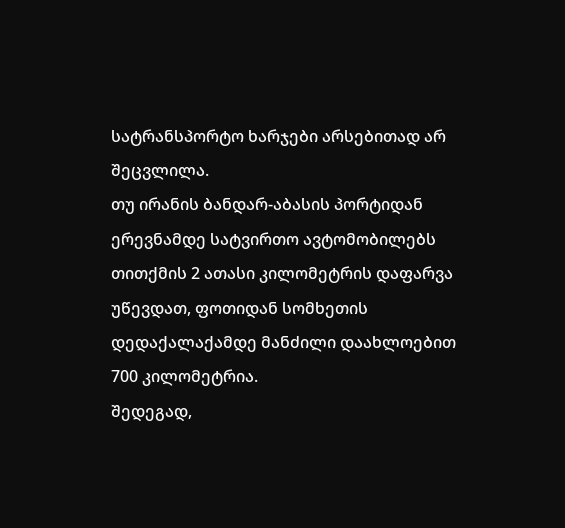სატრანსპორტო ხარჯები არსებითად არ შეცვლილა.
თუ ირანის ბანდარ-აბასის პორტიდან ერევნამდე სატვირთო ავტომობილებს თითქმის 2 ათასი კილომეტრის დაფარვა უწევდათ, ფოთიდან სომხეთის დედაქალაქამდე მანძილი დაახლოებით 700 კილომეტრია.
შედეგად,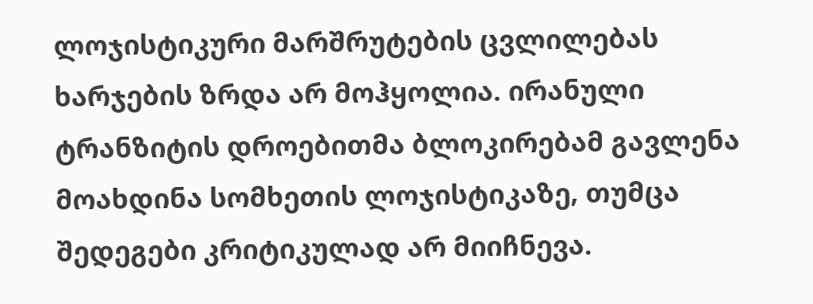ლოჯისტიკური მარშრუტების ცვლილებას ხარჯების ზრდა არ მოჰყოლია. ირანული ტრანზიტის დროებითმა ბლოკირებამ გავლენა მოახდინა სომხეთის ლოჯისტიკაზე, თუმცა შედეგები კრიტიკულად არ მიიჩნევა.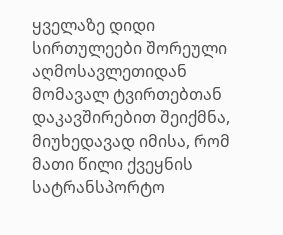ყველაზე დიდი სირთულეები შორეული აღმოსავლეთიდან მომავალ ტვირთებთან დაკავშირებით შეიქმნა, მიუხედავად იმისა, რომ მათი წილი ქვეყნის სატრანსპორტო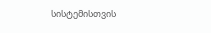სისტემისთვის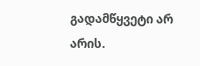გადამწყვეტი არ არის.